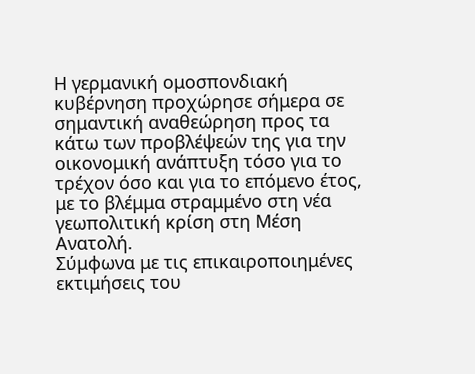Η γερμανική ομοσπονδιακή κυβέρνηση προχώρησε σήμερα σε σημαντική αναθεώρηση προς τα κάτω των προβλέψεών της για την οικονομική ανάπτυξη τόσο για το τρέχον όσο και για το επόμενο έτος, με το βλέμμα στραμμένο στη νέα γεωπολιτική κρίση στη Μέση Ανατολή.
Σύμφωνα με τις επικαιροποιημένες εκτιμήσεις του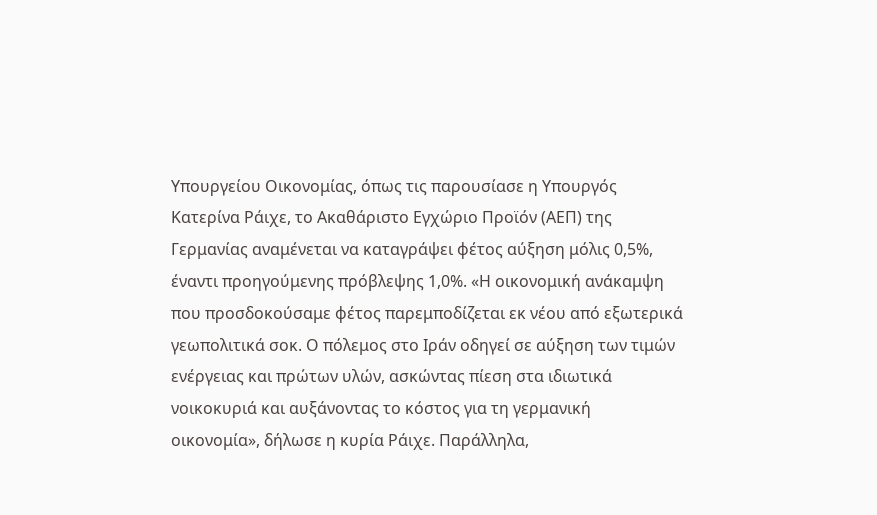Υπουργείου Οικονομίας, όπως τις παρουσίασε η Υπουργός Κατερίνα Ράιχε, το Ακαθάριστο Εγχώριο Προϊόν (ΑΕΠ) της Γερμανίας αναμένεται να καταγράψει φέτος αύξηση μόλις 0,5%, έναντι προηγούμενης πρόβλεψης 1,0%. «Η οικονομική ανάκαμψη που προσδοκούσαμε φέτος παρεμποδίζεται εκ νέου από εξωτερικά γεωπολιτικά σοκ. Ο πόλεμος στο Ιράν οδηγεί σε αύξηση των τιμών ενέργειας και πρώτων υλών, ασκώντας πίεση στα ιδιωτικά νοικοκυριά και αυξάνοντας το κόστος για τη γερμανική οικονομία», δήλωσε η κυρία Ράιχε. Παράλληλα,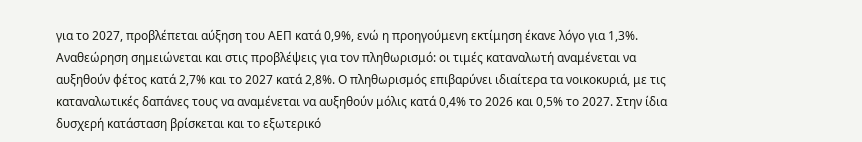για το 2027, προβλέπεται αύξηση του ΑΕΠ κατά 0,9%, ενώ η προηγούμενη εκτίμηση έκανε λόγο για 1,3%.
Αναθεώρηση σημειώνεται και στις προβλέψεις για τον πληθωρισμό: οι τιμές καταναλωτή αναμένεται να αυξηθούν φέτος κατά 2,7% και το 2027 κατά 2,8%. Ο πληθωρισμός επιβαρύνει ιδιαίτερα τα νοικοκυριά, με τις καταναλωτικές δαπάνες τους να αναμένεται να αυξηθούν μόλις κατά 0,4% το 2026 και 0,5% το 2027. Στην ίδια δυσχερή κατάσταση βρίσκεται και το εξωτερικό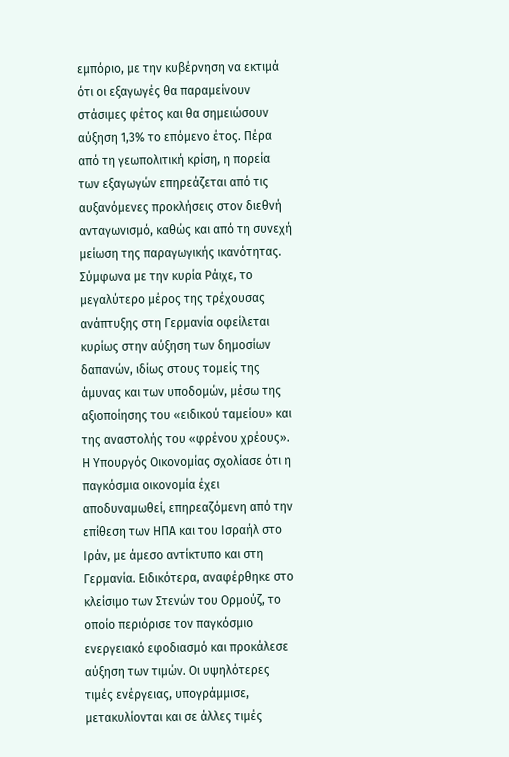εμπόριο, με την κυβέρνηση να εκτιμά ότι οι εξαγωγές θα παραμείνουν στάσιμες φέτος και θα σημειώσουν αύξηση 1,3% το επόμενο έτος. Πέρα από τη γεωπολιτική κρίση, η πορεία των εξαγωγών επηρεάζεται από τις αυξανόμενες προκλήσεις στον διεθνή ανταγωνισμό, καθώς και από τη συνεχή μείωση της παραγωγικής ικανότητας.
Σύμφωνα με την κυρία Ράιχε, το μεγαλύτερο μέρος της τρέχουσας ανάπτυξης στη Γερμανία οφείλεται κυρίως στην αύξηση των δημοσίων δαπανών, ιδίως στους τομείς της άμυνας και των υποδομών, μέσω της αξιοποίησης του «ειδικού ταμείου» και της αναστολής του «φρένου χρέους».
Η Υπουργός Οικονομίας σχολίασε ότι η παγκόσμια οικονομία έχει αποδυναμωθεί, επηρεαζόμενη από την επίθεση των ΗΠΑ και του Ισραήλ στο Ιράν, με άμεσο αντίκτυπο και στη Γερμανία. Ειδικότερα, αναφέρθηκε στο κλείσιμο των Στενών του Ορμούζ, το οποίο περιόρισε τον παγκόσμιο ενεργειακό εφοδιασμό και προκάλεσε αύξηση των τιμών. Οι υψηλότερες τιμές ενέργειας, υπογράμμισε, μετακυλίονται και σε άλλες τιμές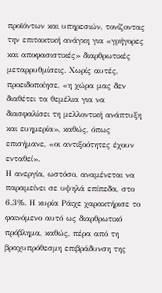προϊόντων και υπηρεσιών, τονίζοντας την επιτακτική ανάγκη για «γρήγορες και αποφασιστικές» διαρθρωτικές μεταρρυθμίσεις. Χωρίς αυτές, προειδοποίησε, «η χώρα μας δεν διαθέτει τα θεμέλια για να διασφαλίσει τη μελλοντική ανάπτυξη και ευημερία», καθώς, όπως επισήμανε, «οι αντιξοότητες έχουν ενταθεί».
Η ανεργία, ωστόσο, αναμένεται να παραμείνει σε υψηλά επίπεδα, στο 6,3%. Η κυρία Ράιχε χαρακτήρισε το φαινόμενο αυτό ως διαρθρωτικό πρόβλημα, καθώς, πέρα από τη βραχυπρόθεσμη επιβράδυνση της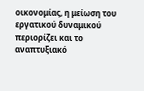οικονομίας, η μείωση του εργατικού δυναμικού περιορίζει και το αναπτυξιακό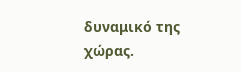δυναμικό της χώρας.